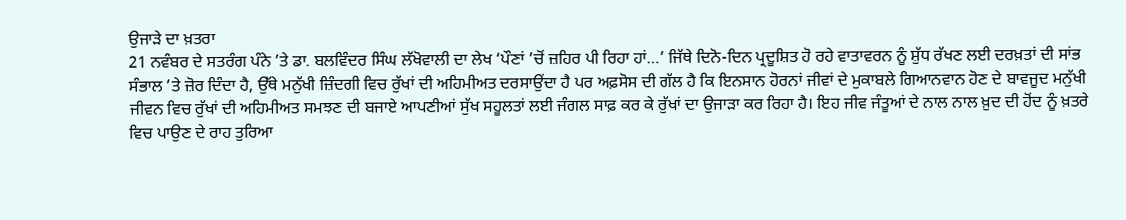ਉਜਾੜੇ ਦਾ ਖ਼ਤਰਾ
21 ਨਵੰਬਰ ਦੇ ਸਤਰੰਗ ਪੰਨੇ ’ਤੇ ਡਾ. ਬਲਵਿੰਦਰ ਸਿੰਘ ਲੱਖੋਵਾਲੀ ਦਾ ਲੇਖ ‘ਪੌਣਾਂ ’ਚੋਂ ਜ਼ਹਿਰ ਪੀ ਰਿਹਾ ਹਾਂ…’ ਜਿੱਥੇ ਦਿਨੋ-ਦਿਨ ਪ੍ਰਦੂਸ਼ਿਤ ਹੋ ਰਹੇ ਵਾਤਾਵਰਨ ਨੂੰ ਸ਼ੁੱਧ ਰੱਖਣ ਲਈ ਦਰਖ਼ਤਾਂ ਦੀ ਸਾਂਭ ਸੰਭਾਲ ’ਤੇ ਜ਼ੋਰ ਦਿੰਦਾ ਹੈ, ਉੱਥੇ ਮਨੁੱਖੀ ਜ਼ਿੰਦਗੀ ਵਿਚ ਰੁੱਖਾਂ ਦੀ ਅਹਿਮੀਅਤ ਦਰਸਾਉਂਦਾ ਹੈ ਪਰ ਅਫ਼ਸੋਸ ਦੀ ਗੱਲ ਹੈ ਕਿ ਇਨਸਾਨ ਹੋਰਨਾਂ ਜੀਵਾਂ ਦੇ ਮੁਕਾਬਲੇ ਗਿਆਨਵਾਨ ਹੋਣ ਦੇ ਬਾਵਜੂਦ ਮਨੁੱਖੀ ਜੀਵਨ ਵਿਚ ਰੁੱਖਾਂ ਦੀ ਅਹਿਮੀਅਤ ਸਮਝਣ ਦੀ ਬਜਾਏ ਆਪਣੀਆਂ ਸੁੱਖ ਸਹੂਲਤਾਂ ਲਈ ਜੰਗਲ ਸਾਫ਼ ਕਰ ਕੇ ਰੁੱਖਾਂ ਦਾ ਉਜਾੜਾ ਕਰ ਰਿਹਾ ਹੈ। ਇਹ ਜੀਵ ਜੰਤੂਆਂ ਦੇ ਨਾਲ ਨਾਲ ਖ਼ੁਦ ਦੀ ਹੋਂਦ ਨੂੰ ਖ਼ਤਰੇ ਵਿਚ ਪਾਉਣ ਦੇ ਰਾਹ ਤੁਰਿਆ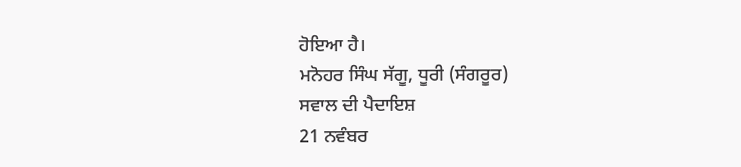ਹੋਇਆ ਹੈ।
ਮਨੋਹਰ ਸਿੰਘ ਸੱਗੂ, ਧੂਰੀ (ਸੰਗਰੂਰ)
ਸਵਾਲ ਦੀ ਪੈਦਾਇਸ਼
21 ਨਵੰਬਰ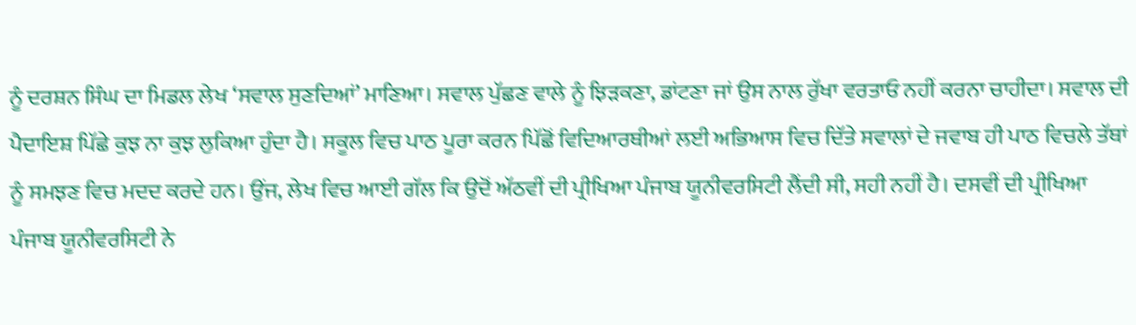ਨੂੰ ਦਰਸ਼ਨ ਸਿੰਘ ਦਾ ਮਿਡਲ ਲੇਖ ‘ਸਵਾਲ ਸੁਣਦਿਆਂ’ ਮਾਣਿਆ। ਸਵਾਲ ਪੁੱਛਣ ਵਾਲੇ ਨੂੰ ਝਿੜਕਣਾ, ਡਾਂਟਣਾ ਜਾਂ ਉਸ ਨਾਲ ਰੁੱਖਾ ਵਰਤਾਓ ਨਹੀਂ ਕਰਨਾ ਚਾਹੀਦਾ। ਸਵਾਲ ਦੀ ਪੈਦਾਇਸ਼ ਪਿੱਛੇ ਕੁਝ ਨਾ ਕੁਝ ਲੁਕਿਆ ਹੁੰਦਾ ਹੈ। ਸਕੂਲ ਵਿਚ ਪਾਠ ਪੂਰਾ ਕਰਨ ਪਿੱਛੋਂ ਵਿਦਿਆਰਥੀਆਂ ਲਈ ਅਭਿਆਸ ਵਿਚ ਦਿੱਤੇ ਸਵਾਲਾਂ ਦੇ ਜਵਾਬ ਹੀ ਪਾਠ ਵਿਚਲੇ ਤੱਥਾਂ ਨੂੰ ਸਮਝਣ ਵਿਚ ਮਦਦ ਕਰਦੇ ਹਨ। ਉਂਜ, ਲੇਖ ਵਿਚ ਆਈ ਗੱਲ ਕਿ ਉਦੋਂ ਅੱਠਵੀਂ ਦੀ ਪ੍ਰੀਖਿਆ ਪੰਜਾਬ ਯੂਨੀਵਰਸਿਟੀ ਲੈਂਦੀ ਸੀ, ਸਹੀ ਨਹੀਂ ਹੈ। ਦਸਵੀਂ ਦੀ ਪ੍ਰੀਖਿਆ ਪੰਜਾਬ ਯੂਨੀਵਰਸਿਟੀ ਨੇ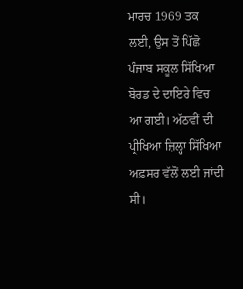ਮਾਰਚ 1969 ਤਕ ਲਈ, ਉਸ ਤੋਂ ਪਿੱਛੋ ਪੰਜਾਬ ਸਕੂਲ ਸਿੱਖਿਆ ਬੋਰਡ ਦੇ ਦਾਇਰੇ ਵਿਚ ਆ ਗਈ। ਅੱਠਵੀਂ ਦੀ ਪ੍ਰੀਖਿਆ ਜ਼ਿਲ੍ਹਾ ਸਿੱਖਿਆ ਅਫ਼ਸਰ ਵੱਲੋਂ ਲਈ ਜਾਂਦੀ ਸੀ।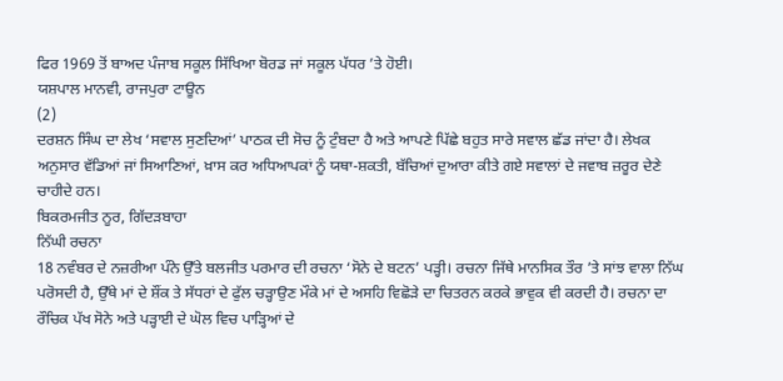ਫਿਰ 1969 ਤੋਂ ਬਾਅਦ ਪੰਜਾਬ ਸਕੂਲ ਸਿੱਖਿਆ ਬੋਰਡ ਜਾਂ ਸਕੂਲ ਪੱਧਰ ’ਤੇ ਹੋਈ।
ਯਸ਼ਪਾਲ ਮਾਨਵੀ, ਰਾਜਪੁਰਾ ਟਾਊਨ
(2)
ਦਰਸ਼ਨ ਸਿੰਘ ਦਾ ਲੇਖ ‘ਸਵਾਲ ਸੁਣਦਿਆਂ’ ਪਾਠਕ ਦੀ ਸੋਚ ਨੂੰ ਟੁੰਬਦਾ ਹੈ ਅਤੇ ਆਪਣੇ ਪਿੱਛੇ ਬਹੁਤ ਸਾਰੇ ਸਵਾਲ ਛੱਡ ਜਾਂਦਾ ਹੈ। ਲੇਖਕ ਅਨੁਸਾਰ ਵੱਡਿਆਂ ਜਾਂ ਸਿਆਣਿਆਂ, ਖ਼ਾਸ ਕਰ ਅਧਿਆਪਕਾਂ ਨੂੰ ਯਥਾ-ਸ਼ਕਤੀ, ਬੱਚਿਆਂ ਦੁਆਰਾ ਕੀਤੇ ਗਏ ਸਵਾਲਾਂ ਦੇ ਜਵਾਬ ਜ਼ਰੂਰ ਦੇਣੇ ਚਾਹੀਦੇ ਹਨ।
ਬਿਕਰਮਜੀਤ ਨੂਰ, ਗਿੱਦੜਬਾਹਾ
ਨਿੱਘੀ ਰਚਨਾ
18 ਨਵੰਬਰ ਦੇ ਨਜ਼ਰੀਆ ਪੰਨੇ ਉੱਤੇ ਬਲਜੀਤ ਪਰਮਾਰ ਦੀ ਰਚਨਾ ‘ਸੋਨੇ ਦੇ ਬਟਨ’ ਪੜ੍ਹੀ। ਰਚਨਾ ਜਿੱਥੇ ਮਾਨਸਿਕ ਤੌਰ ’ਤੇ ਸਾਂਝ ਵਾਲਾ ਨਿੱਘ ਪਰੋਸਦੀ ਹੈ, ਉੱਥੇ ਮਾਂ ਦੇ ਸ਼ੌਂਕ ਤੇ ਸੱਧਰਾਂ ਦੇ ਫੁੱਲ ਚੜ੍ਹਾਉਣ ਮੌਕੇ ਮਾਂ ਦੇ ਅਸਹਿ ਵਿਛੋੜੇ ਦਾ ਚਿਤਰਨ ਕਰਕੇ ਭਾਵੁਕ ਵੀ ਕਰਦੀ ਹੈ। ਰਚਨਾ ਦਾ ਰੌਚਿਕ ਪੱਖ ਸੋਨੇ ਅਤੇ ਪੜ੍ਹਾਈ ਦੇ ਘੋਲ ਵਿਚ ਪਾੜ੍ਹਿਆਂ ਦੇ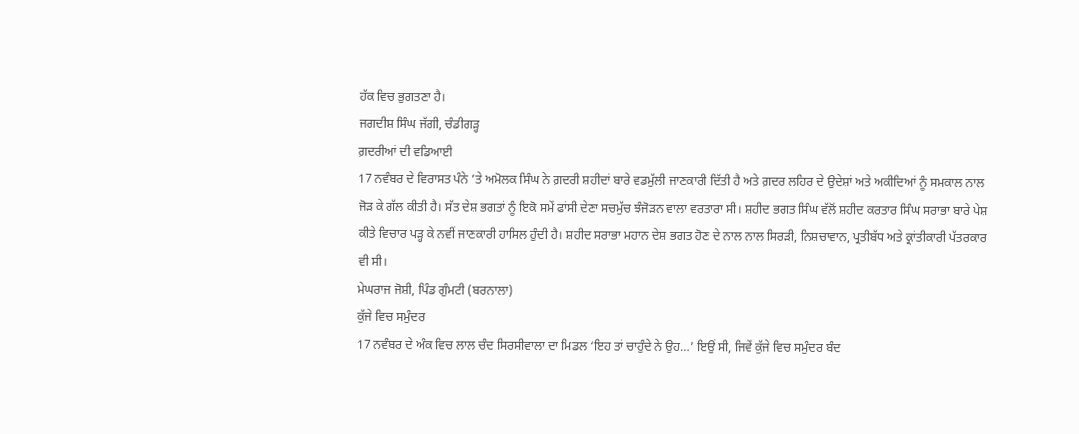ਹੱਕ ਵਿਚ ਭੁਗਤਣਾ ਹੈ।
ਜਗਦੀਸ਼ ਸਿੰਘ ਜੱਗੀ, ਚੰਡੀਗੜ੍ਹ
ਗ਼ਦਰੀਆਂ ਦੀ ਵਡਿਆਈ
17 ਨਵੰਬਰ ਦੇ ਵਿਰਾਸਤ ਪੰਨੇ ’ਤੇ ਅਮੋਲਕ ਸਿੰਘ ਨੇ ਗ਼ਦਰੀ ਸ਼ਹੀਦਾਂ ਬਾਰੇ ਵਡਮੁੱਲੀ ਜਾਣਕਾਰੀ ਦਿੱਤੀ ਹੈ ਅਤੇ ਗ਼ਦਰ ਲਹਿਰ ਦੇ ਉਦੇਸ਼ਾਂ ਅਤੇ ਅਕੀਦਿਆਂ ਨੂੰ ਸਮਕਾਲ ਨਾਲ ਜੋੜ ਕੇ ਗੱਲ ਕੀਤੀ ਹੈ। ਸੱਤ ਦੇਸ਼ ਭਗਤਾਂ ਨੂੰ ਇਕੋ ਸਮੇਂ ਫਾਂਸੀ ਦੇਣਾ ਸਚਮੁੱਚ ਝੰਜੋੜਨ ਵਾਲਾ ਵਰਤਾਰਾ ਸੀ। ਸ਼ਹੀਦ ਭਗਤ ਸਿੰਘ ਵੱਲੋਂ ਸ਼ਹੀਦ ਕਰਤਾਰ ਸਿੰਘ ਸਰਾਭਾ ਬਾਰੇ ਪੇਸ਼ ਕੀਤੇ ਵਿਚਾਰ ਪੜ੍ਹ ਕੇ ਨਵੀਂ ਜਾਣਕਾਰੀ ਹਾਸਿਲ ਹੁੰਦੀ ਹੈ। ਸ਼ਹੀਦ ਸਰਾਭਾ ਮਹਾਨ ਦੇਸ਼ ਭਗਤ ਹੋਣ ਦੇ ਨਾਲ ਨਾਲ ਸਿਰੜੀ, ਨਿਸ਼ਚਾਵਾਨ, ਪ੍ਰਤੀਬੱਧ ਅਤੇ ਕ੍ਰਾਂਤੀਕਾਰੀ ਪੱਤਰਕਾਰ ਵੀ ਸੀ।
ਮੇਘਰਾਜ ਜੋਸ਼ੀ, ਪਿੰਡ ਗੁੰਮਟੀ (ਬਰਨਾਲਾ)
ਕੁੱਜੇ ਵਿਚ ਸਮੁੰਦਰ
17 ਨਵੰਬਰ ਦੇ ਅੰਕ ਵਿਚ ਲਾਲ ਚੰਦ ਸਿਰਸੀਵਾਲਾ ਦਾ ਮਿਡਲ ‘ਇਹ ਤਾਂ ਚਾਹੁੰਦੇ ਨੇ ਉਹ…’ ਇਉਂ ਸੀ, ਜਿਵੇਂ ਕੁੱਜੇ ਵਿਚ ਸਮੁੰਦਰ ਬੰਦ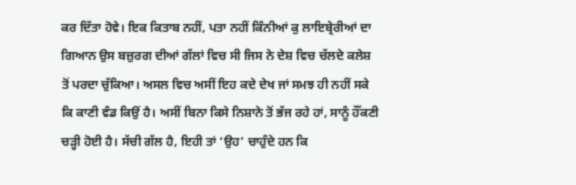ਕਰ ਦਿੱਤਾ ਹੋਵੇ। ਇਕ ਕਿਤਾਬ ਨਹੀਂ, ਪਤਾ ਨਹੀਂ ਕਿੰਨੀਆਂ ਕੁ ਲਾਇਬ੍ਰੇਰੀਆਂ ਦਾ ਗਿਆਨ ਉਸ ਬਜ਼ੁਰਗ ਦੀਆਂ ਗੱਲਾਂ ਵਿਚ ਸੀ ਜਿਸ ਨੇ ਦੇਸ਼ ਵਿਚ ਚੱਲਦੇ ਕਲੇਸ਼ ਤੋਂ ਪਰਦਾ ਚੁੱਕਿਆ। ਅਸਲ ਵਿਚ ਅਸੀਂ ਇਹ ਕਦੇ ਦੇਖ ਜਾਂ ਸਮਝ ਹੀ ਨਹੀਂ ਸਕੇ ਕਿ ਕਾਣੀ ਵੰਡ ਕਿਉਂ ਹੈ। ਅਸੀਂ ਬਿਨਾ ਕਿਸੇ ਨਿਸ਼ਾਨੇ ਤੋਂ ਭੱਜ ਰਹੇ ਹਾਂ, ਸਾਨੂੰ ਹੌਂਕਣੀ ਚੜ੍ਹੀ ਹੋਈ ਹੈ। ਸੱਚੀ ਗੱਲ ਹੈ, ਇਹੀ ਤਾਂ ‘ਉਹ’ ਚਾਹੁੰਦੇ ਹਨ ਕਿ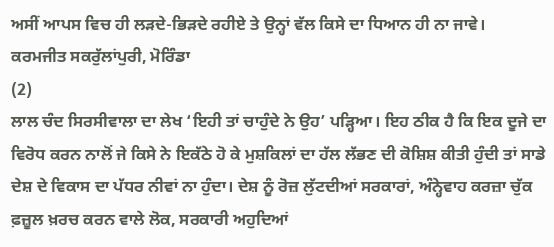ਅਸੀਂ ਆਪਸ ਵਿਚ ਹੀ ਲੜਦੇ-ਭਿੜਦੇ ਰਹੀਏ ਤੇ ਉਨ੍ਹਾਂ ਵੱਲ ਕਿਸੇ ਦਾ ਧਿਆਨ ਹੀ ਨਾ ਜਾਵੇ।
ਕਰਮਜੀਤ ਸਕਰੁੱਲਾਂਪੁਰੀ, ਮੋਰਿੰਡਾ
(2)
ਲਾਲ ਚੰਦ ਸਿਰਸੀਵਾਲਾ ਦਾ ਲੇਖ ‘ਇਹੀ ਤਾਂ ਚਾਹੁੰਦੇ ਨੇ ਉਹ’ ਪੜ੍ਹਿਆ। ਇਹ ਠੀਕ ਹੈ ਕਿ ਇਕ ਦੂਜੇ ਦਾ ਵਿਰੋਧ ਕਰਨ ਨਾਲੋਂ ਜੇ ਕਿਸੇ ਨੇ ਇਕੱਠੇ ਹੋ ਕੇ ਮੁਸ਼ਕਿਲਾਂ ਦਾ ਹੱਲ ਲੱਭਣ ਦੀ ਕੋਸ਼ਿਸ਼ ਕੀਤੀ ਹੁੰਦੀ ਤਾਂ ਸਾਡੇ ਦੇਸ਼ ਦੇ ਵਿਕਾਸ ਦਾ ਪੱਧਰ ਨੀਵਾਂ ਨਾ ਹੁੰਦਾ। ਦੇਸ਼ ਨੂੰ ਰੋਜ਼ ਲੁੱਟਦੀਆਂ ਸਰਕਾਰਾਂ, ਅੰਨ੍ਹੇਵਾਹ ਕਰਜ਼ਾ ਚੁੱਕ ਫ਼ਜ਼ੂਲ ਖ਼ਰਚ ਕਰਨ ਵਾਲੇ ਲੋਕ, ਸਰਕਾਰੀ ਅਹੁਦਿਆਂ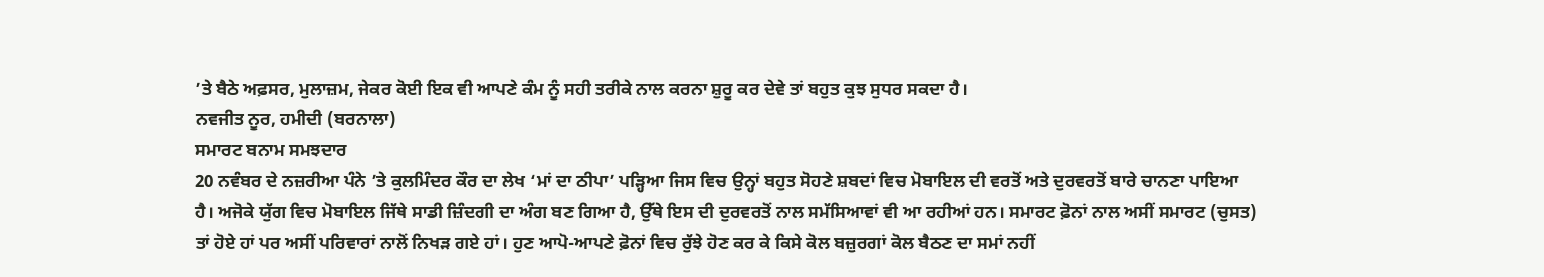’ਤੇ ਬੈਠੇ ਅਫ਼ਸਰ, ਮੁਲਾਜ਼ਮ, ਜੇਕਰ ਕੋਈ ਇਕ ਵੀ ਆਪਣੇ ਕੰਮ ਨੂੰ ਸਹੀ ਤਰੀਕੇ ਨਾਲ ਕਰਨਾ ਸ਼ੁਰੂ ਕਰ ਦੇਵੇ ਤਾਂ ਬਹੁਤ ਕੁਝ ਸੁਧਰ ਸਕਦਾ ਹੈ।
ਨਵਜੀਤ ਨੂਰ, ਹਮੀਦੀ (ਬਰਨਾਲਾ)
ਸਮਾਰਟ ਬਨਾਮ ਸਮਝਦਾਰ
20 ਨਵੰਬਰ ਦੇ ਨਜ਼ਰੀਆ ਪੰਨੇ ’ਤੇ ਕੁਲਮਿੰਦਰ ਕੌਰ ਦਾ ਲੇਖ ‘ਮਾਂ ਦਾ ਠੀਪਾ’ ਪੜ੍ਹਿਆ ਜਿਸ ਵਿਚ ਉਨ੍ਹਾਂ ਬਹੁਤ ਸੋਹਣੇ ਸ਼ਬਦਾਂ ਵਿਚ ਮੋਬਾਇਲ ਦੀ ਵਰਤੋਂ ਅਤੇ ਦੁਰਵਰਤੋਂ ਬਾਰੇ ਚਾਨਣਾ ਪਾਇਆ ਹੈ। ਅਜੋਕੇ ਯੁੱਗ ਵਿਚ ਮੋਬਾਇਲ ਜਿੱਥੇ ਸਾਡੀ ਜ਼ਿੰਦਗੀ ਦਾ ਅੰਗ ਬਣ ਗਿਆ ਹੈ, ਉੱਥੇ ਇਸ ਦੀ ਦੁਰਵਰਤੋਂ ਨਾਲ ਸਮੱਸਿਆਵਾਂ ਵੀ ਆ ਰਹੀਆਂ ਹਨ। ਸਮਾਰਟ ਫ਼ੋਨਾਂ ਨਾਲ ਅਸੀਂ ਸਮਾਰਟ (ਚੁਸਤ) ਤਾਂ ਹੋਏ ਹਾਂ ਪਰ ਅਸੀਂ ਪਰਿਵਾਰਾਂ ਨਾਲੋਂ ਨਿਖੜ ਗਏ ਹਾਂ। ਹੁਣ ਆਪੋ-ਆਪਣੇ ਫ਼ੋਨਾਂ ਵਿਚ ਰੁੱਝੇ ਹੋਣ ਕਰ ਕੇ ਕਿਸੇ ਕੋਲ ਬਜ਼ੁਰਗਾਂ ਕੋਲ ਬੈਠਣ ਦਾ ਸਮਾਂ ਨਹੀਂ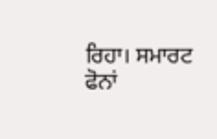ਰਿਹਾ। ਸਮਾਰਟ ਫੋਨਾਂ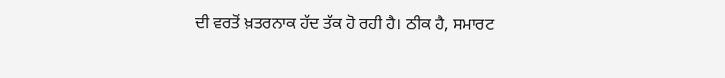ਦੀ ਵਰਤੋਂ ਖ਼ਤਰਨਾਕ ਹੱਦ ਤੱਕ ਹੋ ਰਹੀ ਹੈ। ਠੀਕ ਹੈ, ਸਮਾਰਟ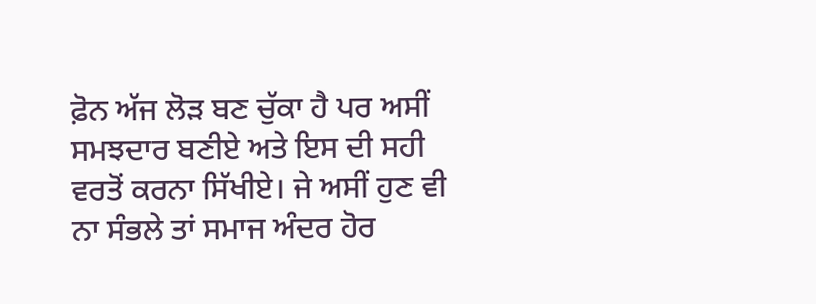ਫ਼ੋਨ ਅੱਜ ਲੋੜ ਬਣ ਚੁੱਕਾ ਹੈ ਪਰ ਅਸੀਂ ਸਮਝਦਾਰ ਬਣੀਏ ਅਤੇ ਇਸ ਦੀ ਸਹੀ ਵਰਤੋਂ ਕਰਨਾ ਸਿੱਖੀਏ। ਜੇ ਅਸੀਂ ਹੁਣ ਵੀ ਨਾ ਸੰਭਲੇ ਤਾਂ ਸਮਾਜ ਅੰਦਰ ਹੋਰ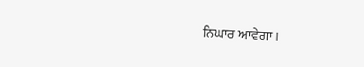ਨਿਘਾਰ ਆਵੇਗਾ।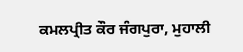ਕਮਲਪ੍ਰੀਤ ਕੌਰ ਜੰਗਪੁਰਾ, ਮੁਹਾਲੀ